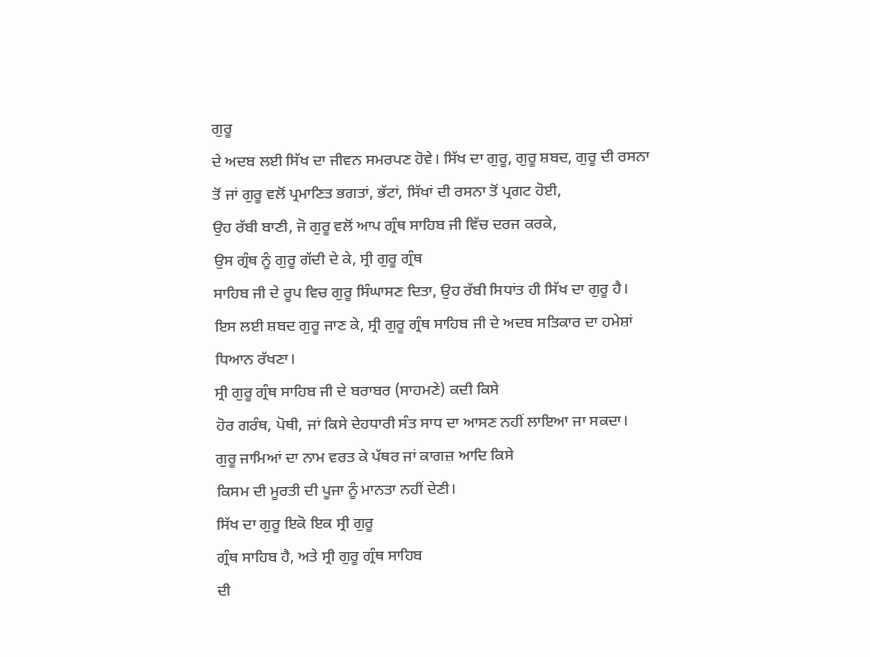ਗੁਰੂ
ਦੇ ਅਦਬ ਲਈ ਸਿੱਖ ਦਾ ਜੀਵਨ ਸਮਰਪਣ ਹੋਵੇ। ਸਿੱਖ ਦਾ ਗੁਰੂ, ਗੁਰੂ ਸ਼ਬਦ, ਗੁਰੂ ਦੀ ਰਸਨਾ
ਤੋਂ ਜਾਂ ਗੁਰੂ ਵਲੋਂ ਪ੍ਰਮਾਣਿਤ ਭਗਤਾਂ, ਭੱਟਾਂ, ਸਿੱਖਾਂ ਦੀ ਰਸਨਾ ਤੋਂ ਪ੍ਰਗਟ ਹੋਈ,
ਉਹ ਰੱਬੀ ਬਾਣੀ, ਜੋ ਗੁਰੂ ਵਲੋਂ ਆਪ ਗ੍ਰੰਥ ਸਾਹਿਬ ਜੀ ਵਿੱਚ ਦਰਜ ਕਰਕੇ,
ਉਸ ਗ੍ਰੰਥ ਨੂੰ ਗੁਰੂ ਗੱਦੀ ਦੇ ਕੇ, ਸ੍ਰੀ ਗੁਰੂ ਗ੍ਰੰਥ
ਸਾਹਿਬ ਜੀ ਦੇ ਰੂਪ ਵਿਚ ਗੁਰੂ ਸਿੰਘਾਸਣ ਦਿਤਾ, ਉਹ ਰੱਬੀ ਸਿਧਾਂਤ ਹੀ ਸਿੱਖ ਦਾ ਗੁਰੂ ਹੈ।
ਇਸ ਲਈ ਸ਼ਬਦ ਗੁਰੂ ਜਾਣ ਕੇ, ਸ੍ਰੀ ਗੁਰੂ ਗ੍ਰੰਥ ਸਾਹਿਬ ਜੀ ਦੇ ਅਦਬ ਸਤਿਕਾਰ ਦਾ ਹਮੇਸ਼ਾਂ
ਧਿਆਨ ਰੱਖਣਾ।
ਸ੍ਰੀ ਗੁਰੂ ਗ੍ਰੰਥ ਸਾਹਿਬ ਜੀ ਦੇ ਬਰਾਬਰ (ਸਾਹਮਣੇ) ਕਦੀ ਕਿਸੇ
ਹੋਰ ਗਰੰਥ, ਪੋਥੀ, ਜਾਂ ਕਿਸੇ ਦੇਹਧਾਰੀ ਸੰਤ ਸਾਧ ਦਾ ਆਸਣ ਨਹੀਂ ਲਾਇਆ ਜਾ ਸਕਦਾ।
ਗੁਰੂ ਜਾਮਿਆਂ ਦਾ ਨਾਮ ਵਰਤ ਕੇ ਪੱਥਰ ਜਾਂ ਕਾਗਜ਼ ਆਦਿ ਕਿਸੇ
ਕਿਸਮ ਦੀ ਮੂਰਤੀ ਦੀ ਪੂਜਾ ਨੂੰ ਮਾਨਤਾ ਨਹੀਂ ਦੇਣੀ।
ਸਿੱਖ ਦਾ ਗੁਰੂ ਇਕੋ ਇਕ ਸ੍ਰੀ ਗੁਰੂ
ਗ੍ਰੰਥ ਸਾਹਿਬ ਹੈ, ਅਤੇ ਸ੍ਰੀ ਗੁਰੂ ਗ੍ਰੰਥ ਸਾਹਿਬ
ਦੀ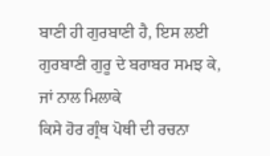ਬਾਣੀ ਹੀ ਗੁਰਬਾਣੀ ਹੈ, ਇਸ ਲਈ ਗੁਰਬਾਣੀ ਗੁਰੂ ਦੇ ਬਰਾਬਰ ਸਮਝ ਕੇ, ਜਾਂ ਨਾਲ ਮਿਲਾਕੇ
ਕਿਸੇ ਹੋਰ ਗ੍ਰੰਥ ਪੋਥੀ ਦੀ ਰਚਨਾ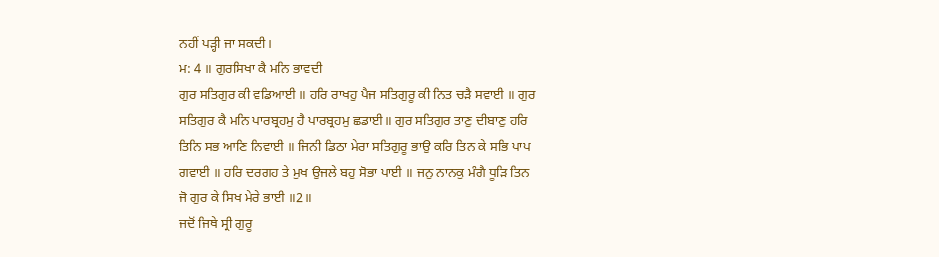ਨਹੀਂ ਪੜ੍ਹੀ ਜਾ ਸਕਦੀ।
ਮ: 4 ॥ ਗੁਰਸਿਖਾ ਕੈ ਮਨਿ ਭਾਵਦੀ
ਗੁਰ ਸਤਿਗੁਰ ਕੀ ਵਡਿਆਈ ॥ ਹਰਿ ਰਾਖਹੁ ਪੈਜ ਸਤਿਗੁਰੂ ਕੀ ਨਿਤ ਚੜੈ ਸਵਾਈ ॥ ਗੁਰ
ਸਤਿਗੁਰ ਕੈ ਮਨਿ ਪਾਰਬ੍ਰਹਮੁ ਹੈ ਪਾਰਬ੍ਰਹਮੁ ਛਡਾਈ॥ ਗੁਰ ਸਤਿਗੁਰ ਤਾਣੁ ਦੀਬਾਣੁ ਹਰਿ
ਤਿਨਿ ਸਭ ਆਣਿ ਨਿਵਾਈ ॥ ਜਿਨੀ ਡਿਠਾ ਮੇਰਾ ਸਤਿਗੁਰੂ ਭਾਉ ਕਰਿ ਤਿਨ ਕੇ ਸਭਿ ਪਾਪ
ਗਵਾਈ ॥ ਹਰਿ ਦਰਗਹ ਤੇ ਮੁਖ ਉਜਲੇ ਬਹੁ ਸੋਭਾ ਪਾਈ ॥ ਜਨੁ ਨਾਨਕੁ ਮੰਗੈ ਧੂੜਿ ਤਿਨ
ਜੋ ਗੁਰ ਕੇ ਸਿਖ ਮੇਰੇ ਭਾਈ ॥2॥
ਜਦੋਂ ਜਿਥੇ ਸ੍ਰੀ ਗੁਰੂ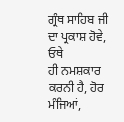ਗ੍ਰੰਥ ਸਾਹਿਬ ਜੀ ਦਾ ਪ੍ਰਕਾਸ਼ ਹੋਵੇ, ਓਥੇ
ਹੀ ਨਮਸ਼ਕਾਰ ਕਰਨੀ ਹੈ, ਹੋਰ ਮੰਜਿਆਂ,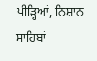ਪੀੜ੍ਹਿਆਂ, ਨਿਸ਼ਾਨ
ਸਾਹਿਬਾਂ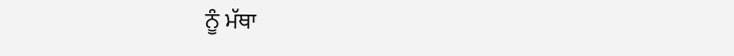ਨੂੰ ਮੱਥਾ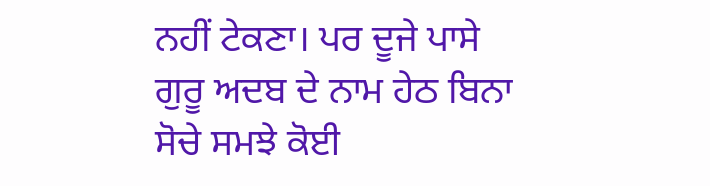ਨਹੀਂ ਟੇਕਣਾ। ਪਰ ਦੂਜੇ ਪਾਸੇ
ਗੁਰੂ ਅਦਬ ਦੇ ਨਾਮ ਹੇਠ ਬਿਨਾ ਸੋਚੇ ਸਮਝੇ ਕੋਈ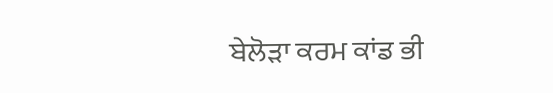ਬੇਲੋੜਾ ਕਰਮ ਕਾਂਡ ਭੀ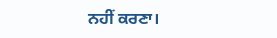ਨਹੀਂ ਕਰਣਾ।